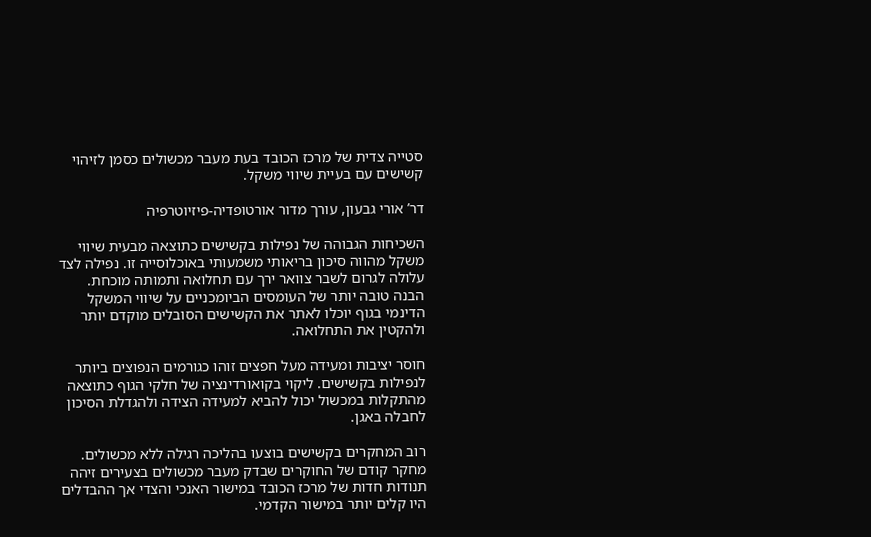סטייה צדית של מרכז הכובד בעת מעבר מכשולים כסמן לזיהוי קשישים עם בעיית שיווי משקל.

דר’ אורי גבעון, עורך מדור אורטופדיה-פיזיוטרפיה

השכיחות הגבוהה של נפילות בקשישים כתוצאה מבעית שיווי משקל מהווה סיכון בריאותי משמעותי באוכלוסייה זו. נפילה לצד עלולה לגרום לשבר צוואר ירך עם תחלואה ותמותה מוכחת. הבנה טובה יותר של העומסים הביומכניים על שיווי המשקל הדינמי בגוף יוכלו לאתר את הקשישים הסובלים מוקדם יותר ולהקטין את התחלואה.

חוסר יציבות ומעידה מעל חפצים זוהו כגורמים הנפוצים ביותר לנפילות בקשישים. ליקוי בקואורדינציה של חלקי הגוף כתוצאה מהתקלות במכשול יכול להביא למעידה הצידה ולהגדלת הסיכון לחבלה באגן.

רוב המחקרים בקשישים בוצעו בהליכה רגילה ללא מכשולים. מחקר קודם של החוקרים שבדק מעבר מכשולים בצעירים זיהה תנודות חדות של מרכז הכובד במישור האנכי והצדי אך ההבדלים היו קלים יותר במישור הקדמי.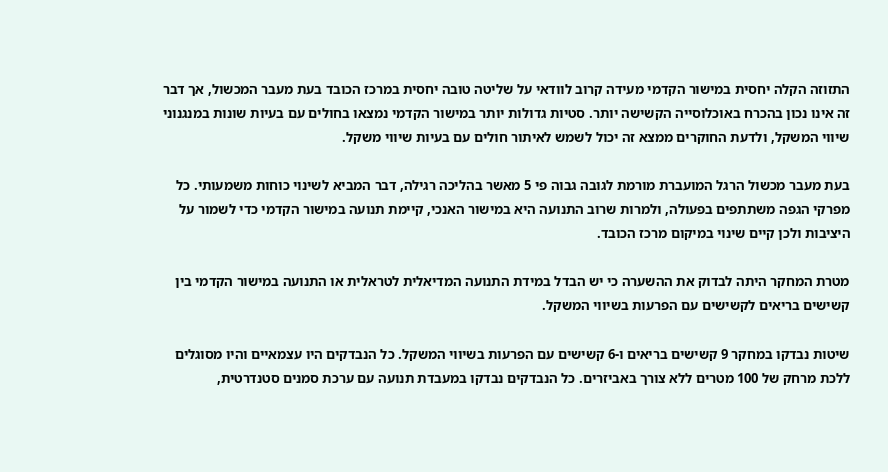התזוזה הקלה יחסית במישור הקדמי מעידה קרוב לוודאי על שליטה טובה יחסית במרכז הכובד בעת מעבר המכשול, אך דבר זה אינו נכון בהכרח באוכלוסייה הקשישה יותר. סטיות גדולות יותר במישור הקדמי נמצאו בחולים עם בעיות שונות במנגנוני שיווי המשקל, ולדעת החוקרים ממצא זה יכול לשמש לאיתור חולים עם בעיות שיווי משקל.

בעת מעבר מכשול הרגל המועברת מורמת לגובה גבוה פי 5 מאשר בהליכה רגילה, דבר המביא לשינוי כוחות משמעותי. כל מפרקי הגפה משתתפים בפעולה, ולמרות שרוב התנועה היא במישור האנכי, קיימת תנועה במישור הקדמי כדי לשמור על היציבות ולכן קיים שינוי במיקום מרכז הכובד.

מטרת המחקר היתה לבדוק את ההשערה כי יש הבדל במידת התנועה המדיאלית לטראלית או התנועה במישור הקדמי בין קשישים בריאים לקשישים עם הפרעות בשיווי המשקל.

שיטות נבדקו במחקר 9 קשישים בריאים ו-6 קשישים עם הפרעות בשיווי המשקל. כל הנבדקים היו עצמאיים והיו מסוגלים ללכת מרחק של 100 מטרים ללא צורך באביזרים. כל הנבדקים נבדקו במעבדת תנועה עם ערכת סמנים סטנדרטית,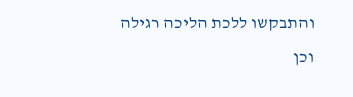והתבקשו ללכת הליכה רגילה וכן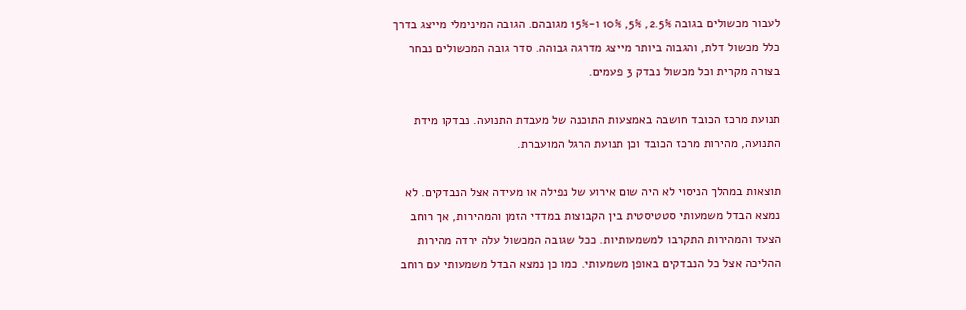לעבור מכשולים בגובה 2.5%, 5%, 10% ו-15% מגובהם. הגובה המינימלי מייצג בדרך כלל מכשול דלת, והגבוה ביותר מייצג מדרגה גבוהה. סדר גובה המכשולים נבחר בצורה מקרית וכל מכשול נבדק 3 פעמים.

תנועת מרכז הכובד חושבה באמצעות התוכנה של מעבדת התנועה. נבדקו מידת התנועה, מהירות מרכז הכובד וכן תנועת הרגל המועברת.

תוצאות במהלך הניסוי לא היה שום אירוע של נפילה או מעידה אצל הנבדקים. לא נמצא הבדל משמעותי סטטיסטית בין הקבוצות במדדי הזמן והמהירות, אך רוחב הצעד והמהירות התקרבו למשמעותיות. ככל שגובה המכשול עלה ירדה מהירות ההליכה אצל כל הנבדקים באופן משמעותי. כמו כן נמצא הבדל משמעותי עם רוחב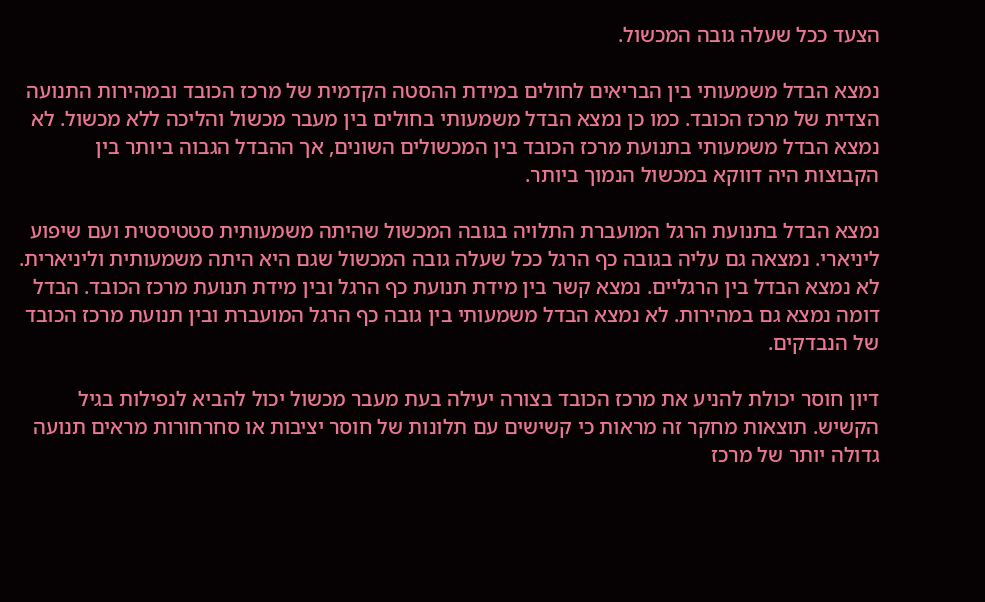הצעד ככל שעלה גובה המכשול.

נמצא הבדל משמעותי בין הבריאים לחולים במידת ההסטה הקדמית של מרכז הכובד ובמהירות התנועה הצדית של מרכז הכובד. כמו כן נמצא הבדל משמעותי בחולים בין מעבר מכשול והליכה ללא מכשול. לא נמצא הבדל משמעותי בתנועת מרכז הכובד בין המכשולים השונים, אך ההבדל הגבוה ביותר בין הקבוצות היה דווקא במכשול הנמוך ביותר.

נמצא הבדל בתנועת הרגל המועברת התלויה בגובה המכשול שהיתה משמעותית סטטיסטית ועם שיפוע ליניארי. נמצאה גם עליה בגובה כף הרגל ככל שעלה גובה המכשול שגם היא היתה משמעותית וליניארית. לא נמצא הבדל בין הרגליים. נמצא קשר בין מידת תנועת כף הרגל ובין מידת תנועת מרכז הכובד. הבדל דומה נמצא גם במהירות. לא נמצא הבדל משמעותי בין גובה כף הרגל המועברת ובין תנועת מרכז הכובד של הנבדקים.

דיון חוסר יכולת להניע את מרכז הכובד בצורה יעילה בעת מעבר מכשול יכול להביא לנפילות בגיל הקשיש. תוצאות מחקר זה מראות כי קשישים עם תלונות של חוסר יציבות או סחרחורות מראים תנועה גדולה יותר של מרכז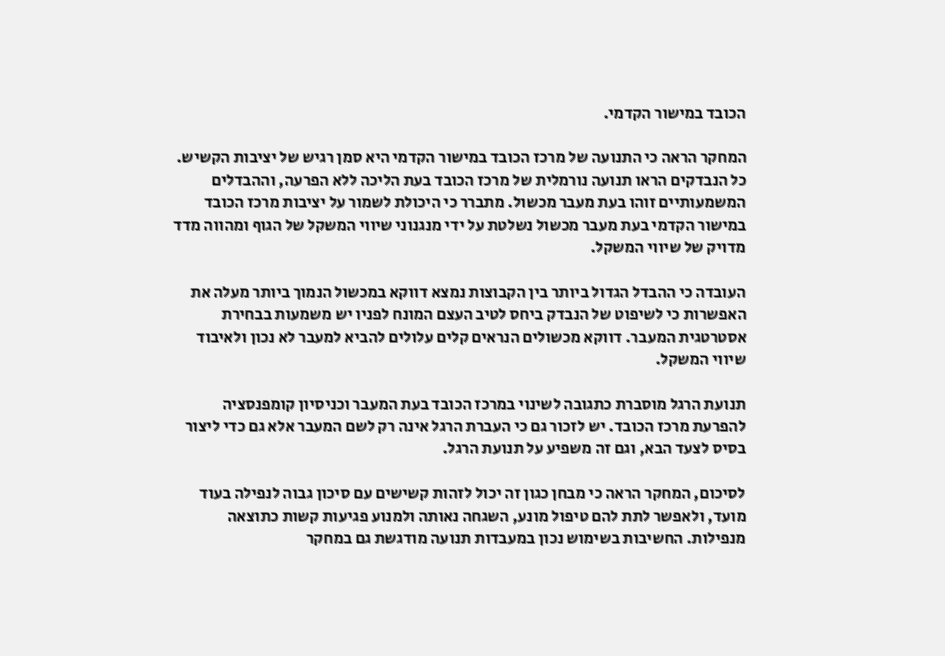הכובד במישור הקדמי.

המחקר הראה כי התנועה של מרכז הכובד במישור הקדמי היא סמן רגיש של יציבות הקשיש. כל הנבדקים הראו תנועה נורמלית של מרכז הכובד בעת הליכה ללא הפרעה, וההבדלים המשמעותיים זוהו בעת מעבר מכשול. מתברר כי היכולת לשמור על יציבות מרכז הכובד במישור הקדמי בעת מעבר מכשול נשלטת על ידי מנגנוני שיווי המשקל של הגוף ומהווה מדד מדויק של שיווי המשקל.

העובדה כי ההבדל הגדול ביותר בין הקבוצות נמצא דווקא במכשול הנמוך ביותר מעלה את האפשרות כי לשיפוט של הנבדק ביחס לטיב העצם המונח לפניו יש משמעות בבחירת אסטרטגית המעבר. דווקא מכשולים הנראים קלים עלולים להביא למעבר לא נכון ולאיבוד שיווי המשקל.

תנועת הרגל מוסברת כתגובה לשינוי במרכז הכובד בעת המעבר וכניסיון קומפנסציה להפרעת מרכז הכובד. יש לזכור גם כי העברת הרגל אינה רק לשם המעבר אלא גם כדי ליצור בסיס לצעד הבא, וגם זה משפיע על תנועת הרגל.

לסיכום, המחקר הראה כי מבחן כגון זה יכול לזהות קשישים עם סיכון גבוה לנפילה בעוד מועד, ולאפשר לתת להם טיפול מונע, השגחה נאותה ולמנוע פגיעות קשות כתוצאה מנפילות. החשיבות בשימוש נכון במעבדות תנועה מודגשת גם במחקר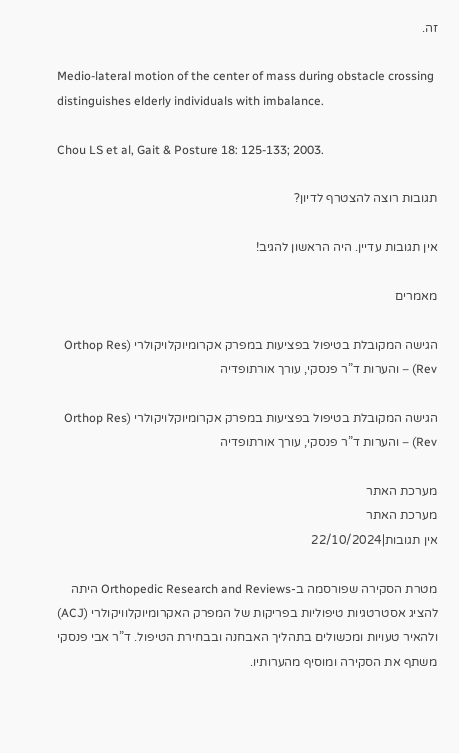זה.

Medio-lateral motion of the center of mass during obstacle crossing distinguishes elderly individuals with imbalance.

Chou LS et al, Gait & Posture 18: 125-133; 2003.

תגובות רוצה להצטרף לדיון?

אין תגובות עדיין. היה הראשון להגיב!

מאמרים

הגישה המקובלת בטיפול בפציעות במפרק אקרומיוקלויקולרי (Orthop Res Rev) – והערות ד”ר פנסקי, עורך אורתופדיה

הגישה המקובלת בטיפול בפציעות במפרק אקרומיוקלויקולרי (Orthop Res Rev) – והערות ד”ר פנסקי, עורך אורתופדיה

מערכת האתר
מערכת האתר
אין תגובות|22/10/2024

מטרת הסקירה שפורסמה ב-Orthopedic Research and Reviews היתה להציג אסטרטגיות טיפוליות בפריקות של המפרק האקרומיוקלוויקולרי (ACJ) ולהאיר טעויות ומכשולים בתהליך האבחנה ובבחירת הטיפול. ד”ר אבי פנסקי משתף את הסקירה ומוסיף מהערותיו.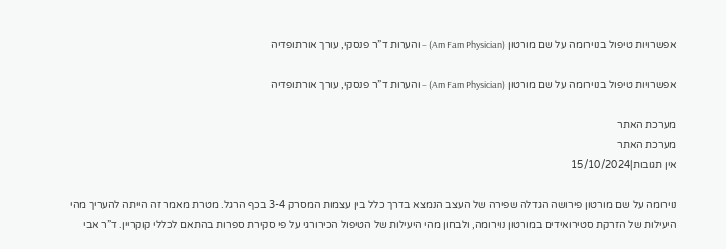אפשרויות טיפול בנוירומה על שם מורטון (Am Fam Physician) – והערות ד”ר פנסקי, עורך אורתופדיה

אפשרויות טיפול בנוירומה על שם מורטון (Am Fam Physician) – והערות ד”ר פנסקי, עורך אורתופדיה

מערכת האתר
מערכת האתר
אין תגובות|15/10/2024

נוירומה על שם מורטון פירושה הגדלה שפירה של העצב הנמצא בדרך כלל בין עצמות המסרק 3-4 בכף הרגל. מטרת מאמר זה הייתה להעריך מהי היעילות של הזרקת סטירואידים במורטון נוירומה, ולבחון מהי היעילות של הטיפול הכירורגי על פי סקירת ספרות בהתאם לכללי קוקריין. ד”ר אבי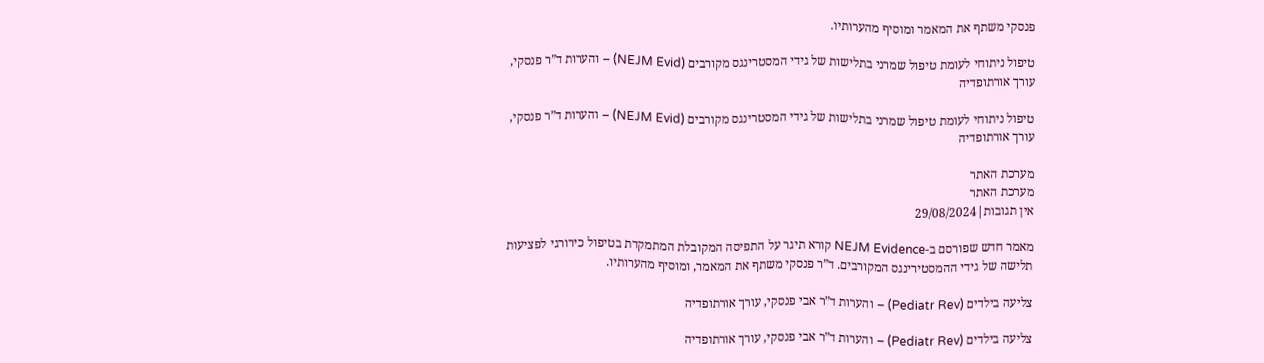פנסקי משתף את המאמר ומוסיף מהערותיו.

טיפול ניתוחי לעומת טיפול שמרני בתלישות של גידי המסטרינגס מקורבים (NEJM Evid) – והערות ד”ר פנסקי, עורך אורתופדיה

טיפול ניתוחי לעומת טיפול שמרני בתלישות של גידי המסטרינגס מקורבים (NEJM Evid) – והערות ד”ר פנסקי, עורך אורתופדיה

מערכת האתר
מערכת האתר
אין תגובות|29/08/2024

מאמר חדש שפורסם ב-NEJM Evidence קורא תיגר על התפיסה המקובלת המתמקדת בטיפול כירורגי לפציעות תלישה של גידי ההמסטירינגס המקורבים. ד”ר פנסקי משתף את המאמר, ומוסיף מהערותיו.

צליעה בילדים (Pediatr Rev) – והערות ד”ר אבי פנסקי, עורך אורתופדיה

צליעה בילדים (Pediatr Rev) – והערות ד”ר אבי פנסקי, עורך אורתופדיה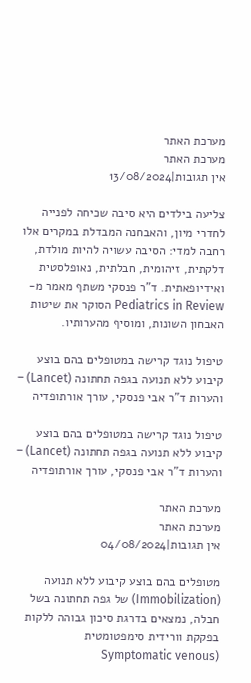מערכת האתר
מערכת האתר
אין תגובות|13/08/2024

צליעה בילדים היא סיבה שכיחה לפנייה לחדרי מיון, והאבחנה המבדלת במקרים אלו רחבה למדי: הסיבה עשויה להיות מולדת, דלקתית, זיהומית, חבלתית, נאופלסטית ואידיופאתית. ד”ר פנסקי משתף מאמר מ-Pediatrics in Review הסוקר את שיטות האבחון השונות, ומוסיף מהערותיו.

טיפול נוגד קרישה במטופלים בהם בוצע קיבוע ללא תנועה בגפה תחתונה (Lancet) – והערות ד”ר אבי פנסקי, עורך אורתופדיה

טיפול נוגד קרישה במטופלים בהם בוצע קיבוע ללא תנועה בגפה תחתונה (Lancet) – והערות ד”ר אבי פנסקי, עורך אורתופדיה

מערכת האתר
מערכת האתר
אין תגובות|04/08/2024

מטופלים בהם בוצע קיבוע ללא תנועה (Immobilization) של גפה תחתונה בשל חבלה, נמצאים בדרגת סיכון גבוהה ללקות בפקקת וורידית סימפטומטית (Symptomatic venous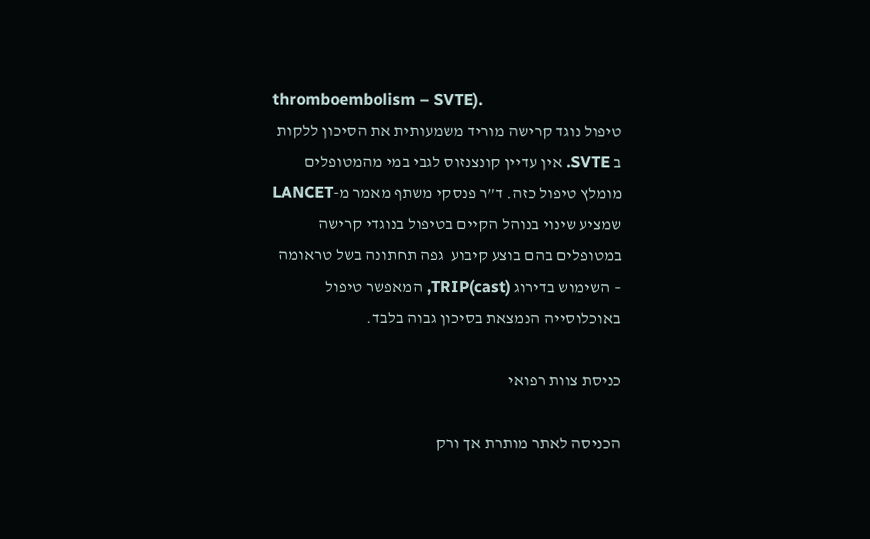thromboembolism – SVTE).
טיפול נוגד קרישה מוריד משמעותית את הסיכון ללקות ב SVTE. אין עדיין קונצנזוס לגבי במי מהמטופלים מומלץ טיפול כזה. ד”ר פנסקי משתף מאמר מ-LANCET שמציע שינוי בנוהל הקיים בטיפול בנוגדי קרישה במטופלים בהם בוצע קיבוע  גפה תחתונה בשל טראומה – השימוש בדירוג TRIP(cast), המאפשר טיפול באוכלוסייה הנמצאת בסיכון גבוה בלבד.

כניסת צוות רפואי

הכניסה לאתר מותרת אך ורק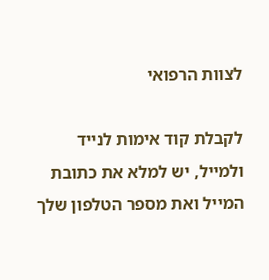לצוות הרפואי

לקבלת קוד אימות לנייד ולמייל, יש למלא את כתובת המייל ואת מספר הטלפון שלך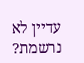עדיין לא נרשמת?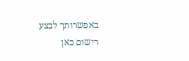באפשרותך לבצע רישום כאן